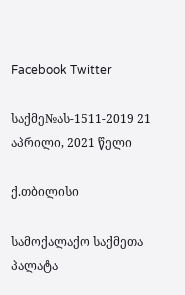Facebook Twitter

საქმე№ას-1511-2019 21 აპრილი, 2021 წელი

ქ.თბილისი

სამოქალაქო საქმეთა პალატა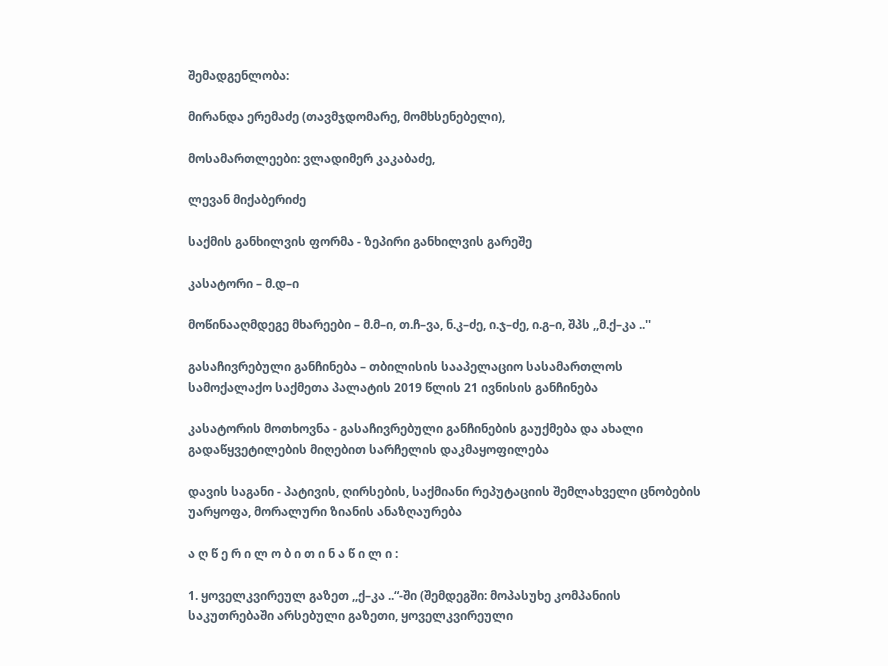შემადგენლობა:

მირანდა ერემაძე (თავმჯდომარე, მომხსენებელი),

მოსამართლეები: ვლადიმერ კაკაბაძე,

ლევან მიქაბერიძე

საქმის განხილვის ფორმა - ზეპირი განხილვის გარეშე

კასატორი – მ.დ–ი

მოწინააღმდეგე მხარეები – მ.მ–ი, თ.ჩ–ვა, ნ.კ–ძე, ი.ჯ–ძე, ი.გ–ი, შპს ,,მ.ქ–კა ..''

გასაჩივრებული განჩინება – თბილისის სააპელაციო სასამართლოს სამოქალაქო საქმეთა პალატის 2019 წლის 21 ივნისის განჩინება

კასატორის მოთხოვნა - გასაჩივრებული განჩინების გაუქმება და ახალი გადაწყვეტილების მიღებით სარჩელის დაკმაყოფილება

დავის საგანი - პატივის, ღირსების, საქმიანი რეპუტაციის შემლახველი ცნობების უარყოფა, მორალური ზიანის ანაზღაურება

ა ღ წ ე რ ი ლ ო ბ ი თ ი ნ ა წ ი ლ ი :

1. ყოველკვირეულ გაზეთ ,,ქ–კა ..“-ში (შემდეგში: მოპასუხე კომპანიის საკუთრებაში არსებული გაზეთი, ყოველკვირეული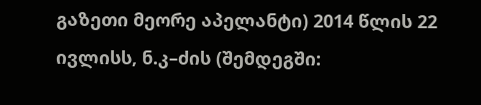გაზეთი მეორე აპელანტი) 2014 წლის 22 ივლისს, ნ.კ–ძის (შემდეგში: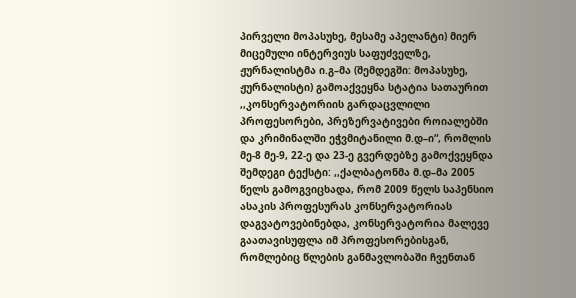პირველი მოპასუხე, მესამე აპელანტი) მიერ მიცემული ინტერვიუს საფუძველზე, ჟურნალისტმა ი.გ–მა (შემდეგში: მოპასუხე, ჟურნალისტი) გამოაქვეყნა სტატია სათაურით ,,კონსერვატორიის გარდაცვლილი პროფესორები, პრეზერვატივები როიალებში და კრიმინალში ეჭვმიტანილი მ.დ–ი“, რომლის მე-8 მე-9, 22-ე და 23-ე გვერდებზე გამოქვეყნდა შემდეგი ტექსტი: ,,ქალბატონმა მ.დ–მა 2005 წელს გამოგვიცხადა, რომ 2009 წელს საპენსიო ასაკის პროფესურას კონსერვატორიას დაგვატოვებინებდა, კონსერვატორია მალევე გაათავისუფლა იმ პროფესორებისგან, რომლებიც წლების განმავლობაში ჩვენთან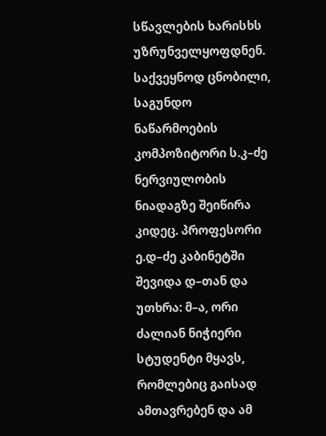სწავლების ხარისხს უზრუნველყოფდნენ. საქვეყნოდ ცნობილი, საგუნდო ნაწარმოების კომპოზიტორი ს.კ–ძე ნერვიულობის ნიადაგზე შეიწირა კიდეც. პროფესორი ე.დ–ძე კაბინეტში შევიდა დ–თან და უთხრა: მ–ა, ორი ძალიან ნიჭიერი სტუდენტი მყავს, რომლებიც გაისად ამთავრებენ და ამ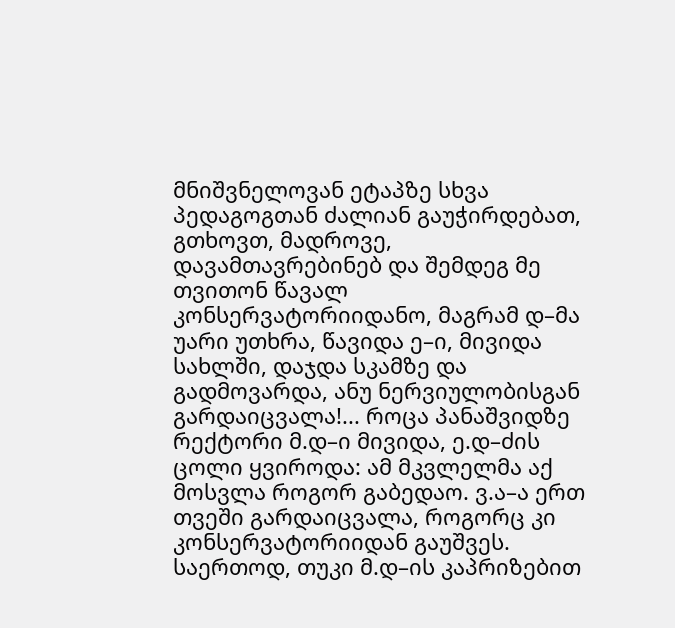მნიშვნელოვან ეტაპზე სხვა პედაგოგთან ძალიან გაუჭირდებათ, გთხოვთ, მადროვე, დავამთავრებინებ და შემდეგ მე თვითონ წავალ კონსერვატორიიდანო, მაგრამ დ–მა უარი უთხრა, წავიდა ე–ი, მივიდა სახლში, დაჯდა სკამზე და გადმოვარდა, ანუ ნერვიულობისგან გარდაიცვალა!... როცა პანაშვიდზე რექტორი მ.დ–ი მივიდა, ე.დ–ძის ცოლი ყვიროდა: ამ მკვლელმა აქ მოსვლა როგორ გაბედაო. ვ.ა–ა ერთ თვეში გარდაიცვალა, როგორც კი კონსერვატორიიდან გაუშვეს. საერთოდ, თუკი მ.დ–ის კაპრიზებით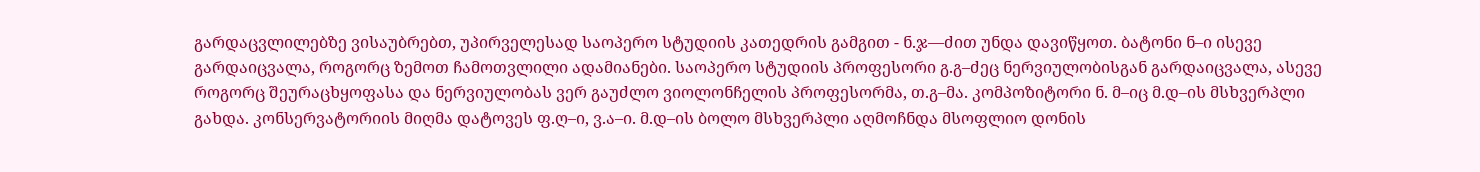გარდაცვლილებზე ვისაუბრებთ, უპირველესად საოპერო სტუდიის კათედრის გამგით - ნ.ჯ––ძით უნდა დავიწყოთ. ბატონი ნ–ი ისევე გარდაიცვალა, როგორც ზემოთ ჩამოთვლილი ადამიანები. საოპერო სტუდიის პროფესორი გ.გ–ძეც ნერვიულობისგან გარდაიცვალა, ასევე როგორც შეურაცხყოფასა და ნერვიულობას ვერ გაუძლო ვიოლონჩელის პროფესორმა, თ.გ–მა. კომპოზიტორი ნ. მ–იც მ.დ–ის მსხვერპლი გახდა. კონსერვატორიის მიღმა დატოვეს ფ.ღ–ი, ვ.ა–ი. მ.დ–ის ბოლო მსხვერპლი აღმოჩნდა მსოფლიო დონის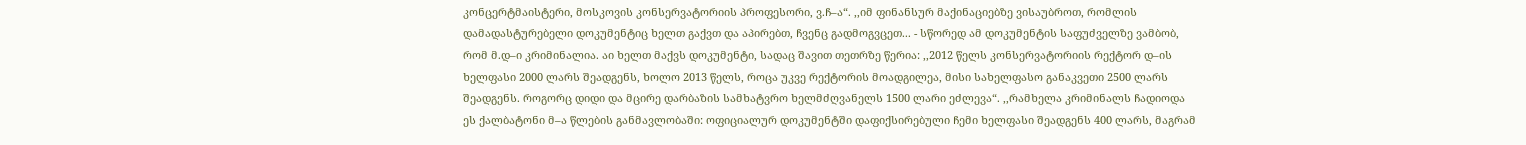კონცერტმაისტერი, მოსკოვის კონსერვატორიის პროფესორი, ვ.ჩ–ა“. ,,იმ ფინანსურ მაქინაციებზე ვისაუბროთ, რომლის დამადასტურებელი დოკუმენტიც ხელთ გაქვთ და აპირებთ, ჩვენც გადმოგვცეთ... - სწორედ ამ დოკუმენტის საფუძველზე ვამბობ, რომ მ.დ–ი კრიმინალია. აი ხელთ მაქვს დოკუმენტი, სადაც შავით თეთრზე წერია: ,,2012 წელს კონსერვატორიის რექტორ დ–ის ხელფასი 2000 ლარს შეადგენს, ხოლო 2013 წელს, როცა უკვე რექტორის მოადგილეა, მისი სახელფასო განაკვეთი 2500 ლარს შეადგენს. როგორც დიდი და მცირე დარბაზის სამხატვრო ხელმძღვანელს 1500 ლარი ეძლევა“. ,,რამხელა კრიმინალს ჩადიოდა ეს ქალბატონი მ–ა წლების განმავლობაში: ოფიციალურ დოკუმენტში დაფიქსირებული ჩემი ხელფასი შეადგენს 400 ლარს, მაგრამ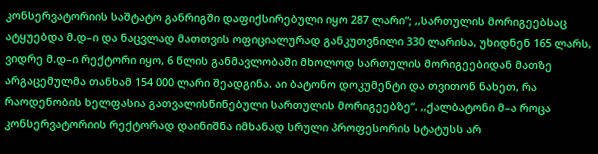კონსერვატორიის საშტატო განრიგში დაფიქსირებული იყო 287 ლარი“; ,,სართულის მორიგეებსაც ატყუებდა მ.დ–ი და ნაცვლად მათთვის ოფიციალურად განკუთვნილი 330 ლარისა, უხიდნენ 165 ლარს, ვიდრე მ.დ–ი რექტორი იყო, 6 წლის განმავლობაში მხოლოდ სართულის მორიგეებიდან მათზე არგაცემულმა თანხამ 154 000 ლარი შეადგინა. აი ბატონო დოკუმენტი და თვითონ ნახეთ, რა რაოდენობის ხელფასია გათვალისწინებული სართულის მორიგეებზე“. ,,ქალბატონი მ–ა როცა კონსერვატორიის რექტორად დაინიშნა იმხანად სრული პროფესორის სტატუსს არ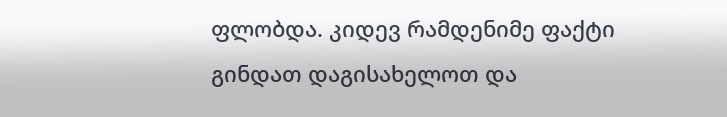ფლობდა. კიდევ რამდენიმე ფაქტი გინდათ დაგისახელოთ და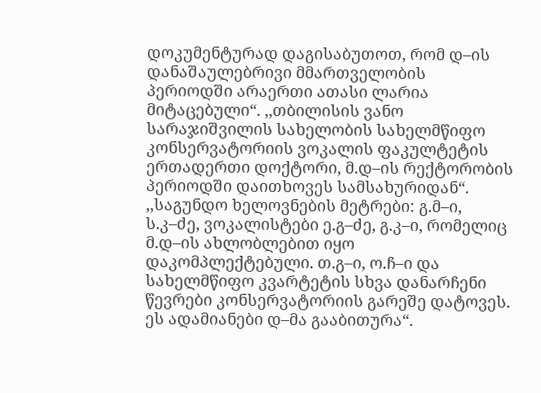დოკუმენტურად დაგისაბუთოთ, რომ დ–ის დანაშაულებრივი მმართველობის პერიოდში არაერთი ათასი ლარია მიტაცებული“. ,,თბილისის ვანო სარაჯიშვილის სახელობის სახელმწიფო კონსერვატორიის ვოკალის ფაკულტეტის ერთადერთი დოქტორი, მ.დ–ის რექტორობის პერიოდში დაითხოვეს სამსახურიდან“. ,,საგუნდო ხელოვნების მეტრები: გ.მ–ი, ს.კ–ძე, ვოკალისტები ე.გ–ძე, გ.კ–ი, რომელიც მ.დ–ის ახლობლებით იყო დაკომპლექტებული. თ.გ–ი, ო.ჩ–ი და სახელმწიფო კვარტეტის სხვა დანარჩენი წევრები კონსერვატორიის გარეშე დატოვეს. ეს ადამიანები დ–მა გააბითურა“.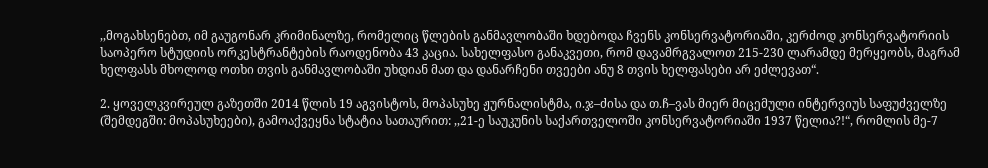,,მოგახსენებთ, იმ გაუგონარ კრიმინალზე, რომელიც წლების განმავლობაში ხდებოდა ჩვენს კონსერვატორიაში, კერძოდ კონსერვატორიის საოპერო სტუდიის ორკესტრანტების რაოდენობა 43 კაცია. სახელფასო განაკვეთი, რომ დავამრგვალოთ 215-230 ლარამდე მერყეობს, მაგრამ ხელფასს მხოლოდ ოთხი თვის განმავლობაში უხდიან მათ და დანარჩენი თვეები ანუ 8 თვის ხელფასები არ ეძლევათ“.

2. ყოველკვირეულ გაზეთში 2014 წლის 19 აგვისტოს, მოპასუხე ჟურნალისტმა, ი.ჯ–ძისა და თ.ჩ–ვას მიერ მიცემული ინტერვიუს საფუძველზე (შემდეგში: მოპასუხეები), გამოაქვეყნა სტატია სათაურით: ,,21-ე საუკუნის საქართველოში კონსერვატორიაში 1937 წელია?!“, რომლის მე-7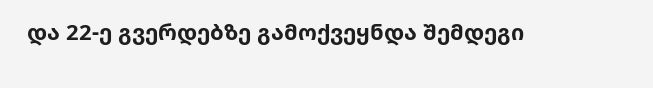და 22-ე გვერდებზე გამოქვეყნდა შემდეგი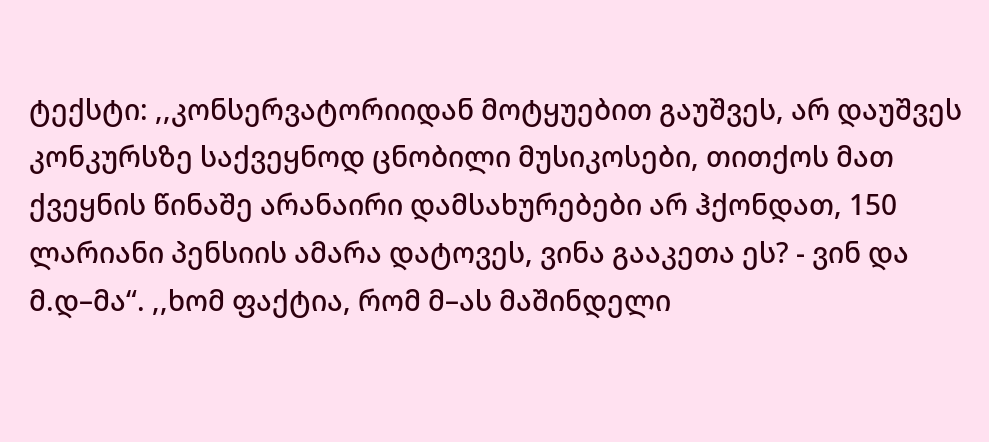ტექსტი: ,,კონსერვატორიიდან მოტყუებით გაუშვეს, არ დაუშვეს კონკურსზე საქვეყნოდ ცნობილი მუსიკოსები, თითქოს მათ ქვეყნის წინაშე არანაირი დამსახურებები არ ჰქონდათ, 150 ლარიანი პენსიის ამარა დატოვეს, ვინა გააკეთა ეს? - ვინ და მ.დ–მა“. ,,ხომ ფაქტია, რომ მ–ას მაშინდელი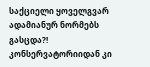საქციელი ყოველგვარ ადამიანურ ნორმებს გასცდა?! კონსერვატორიიდან კი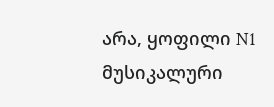არა, ყოფილი N1 მუსიკალური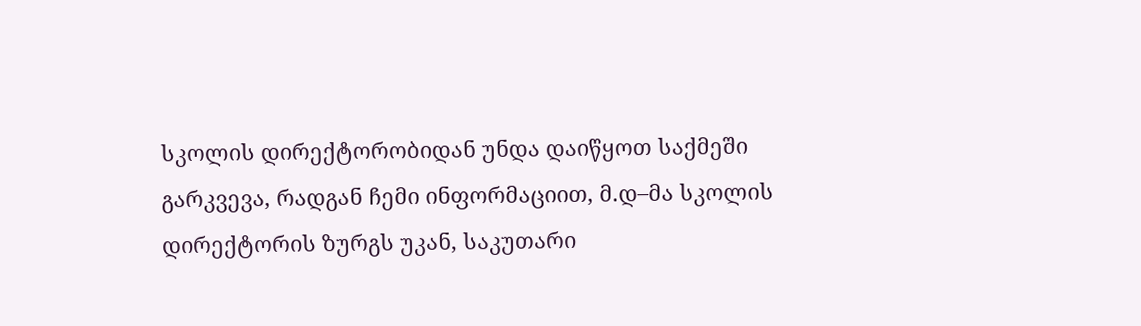სკოლის დირექტორობიდან უნდა დაიწყოთ საქმეში გარკვევა, რადგან ჩემი ინფორმაციით, მ.დ–მა სკოლის დირექტორის ზურგს უკან, საკუთარი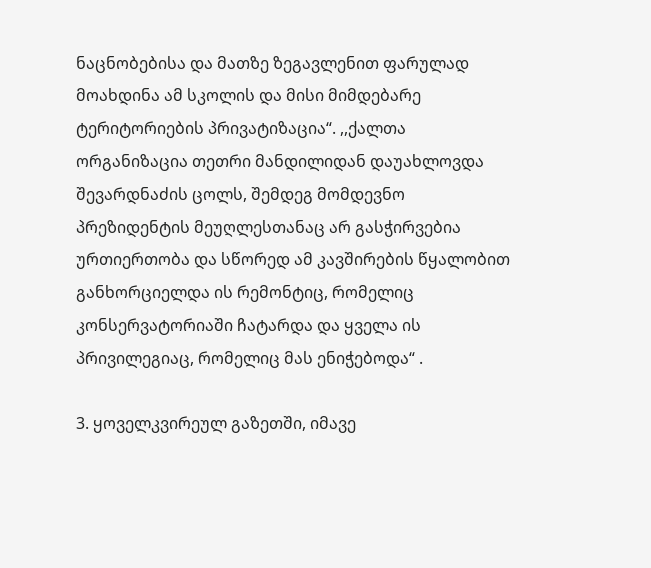ნაცნობებისა და მათზე ზეგავლენით ფარულად მოახდინა ამ სკოლის და მისი მიმდებარე ტერიტორიების პრივატიზაცია“. ,,ქალთა ორგანიზაცია თეთრი მანდილიდან დაუახლოვდა შევარდნაძის ცოლს, შემდეგ მომდევნო პრეზიდენტის მეუღლესთანაც არ გასჭირვებია ურთიერთობა და სწორედ ამ კავშირების წყალობით განხორციელდა ის რემონტიც, რომელიც კონსერვატორიაში ჩატარდა და ყველა ის პრივილეგიაც, რომელიც მას ენიჭებოდა“ .

3. ყოველკვირეულ გაზეთში, იმავე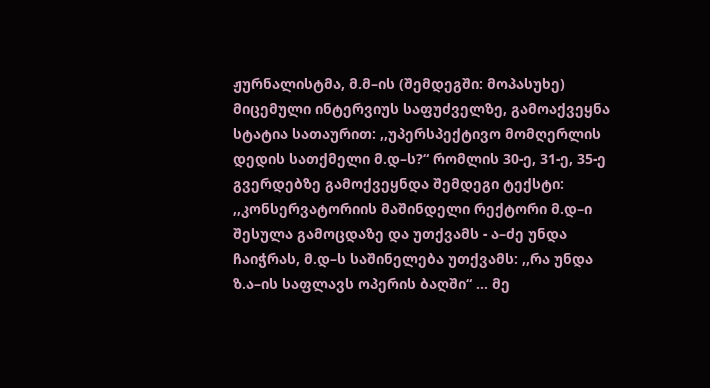ჟურნალისტმა, მ.მ–ის (შემდეგში: მოპასუხე) მიცემული ინტერვიუს საფუძველზე, გამოაქვეყნა სტატია სათაურით: ,,უპერსპექტივო მომღერლის დედის სათქმელი მ.დ–ს?“ რომლის 30-ე, 31-ე, 35-ე გვერდებზე გამოქვეყნდა შემდეგი ტექსტი: ,,კონსერვატორიის მაშინდელი რექტორი მ.დ–ი შესულა გამოცდაზე და უთქვამს - ა–ძე უნდა ჩაიჭრას, მ.დ–ს საშინელება უთქვამს: ,,რა უნდა ზ.ა–ის საფლავს ოპერის ბაღში“ ... მე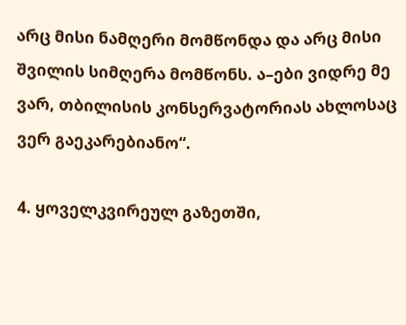არც მისი ნამღერი მომწონდა და არც მისი შვილის სიმღერა მომწონს. ა–ები ვიდრე მე ვარ, თბილისის კონსერვატორიას ახლოსაც ვერ გაეკარებიანო“.

4. ყოველკვირეულ გაზეთში,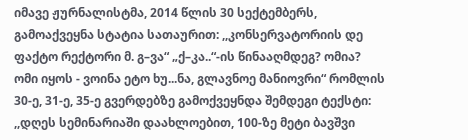იმავე ჟურნალისტმა, 2014 წლის 30 სექტემბერს, გამოაქვეყნა სტატია სათაურით: ,,კონსერვატორიის დე ფაქტო რექტორი მ. გ–ვა“ „ქ–კა..“-ის წინააღმდეგ? ომია? ომი იყოს - ვოინა ეტო ხუ...ნა, გლავნოე მანიოვრი“ რომლის 30-ე, 31-ე, 35-ე გვერდებზე გამოქვეყნდა შემდეგი ტექსტი: ,,დღეს სემინარიაში დაახლოებით, 100-ზე მეტი ბავშვი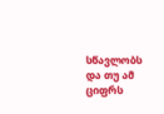სწავლობს და თუ ამ ციფრს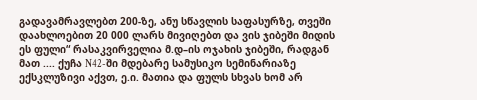გადავამრავლებთ 200-ზე, ანუ სწავლის საფასურზე, თვეში დაახლოებით 20 000 ლარს მივიღებთ და ვის ჯიბეში მიდის ეს ფული“ რასაკვირველია მ.დ–ის ოჯახის ჯიბეში, რადგან მათ .... ქუჩა N42-ში მდებარე სამუსიკო სემინარიაზე ექსკლუზივი აქვთ, ე.ი. მათია და ფულს სხვას ხომ არ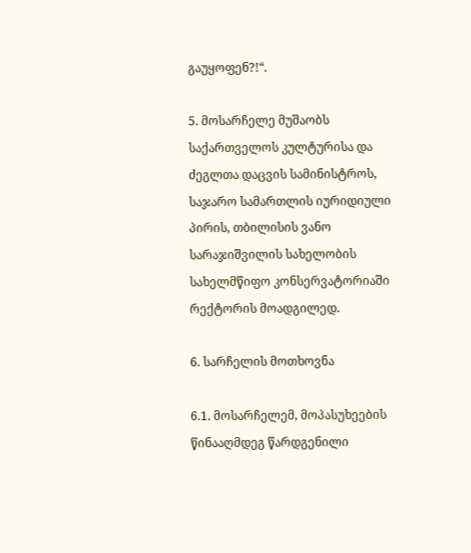გაუყოფენ?!“.

5. მოსარჩელე მუშაობს საქართველოს კულტურისა და ძეგლთა დაცვის სამინისტროს, საჯარო სამართლის იურიდიული პირის, თბილისის ვანო სარაჯიშვილის სახელობის სახელმწიფო კონსერვატორიაში რექტორის მოადგილედ.

6. სარჩელის მოთხოვნა

6.1. მოსარჩელემ, მოპასუხეების წინააღმდეგ წარდგენილი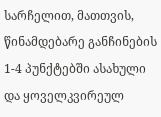სარჩელით, მათთვის, წინამდებარე განჩინების 1-4 პუნქტებში ასახული და ყოველკვირეულ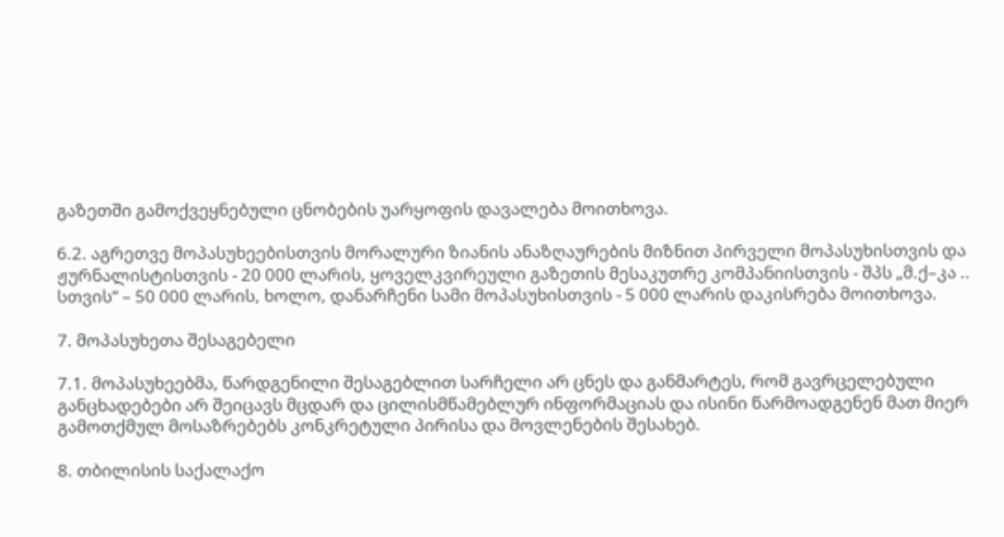გაზეთში გამოქვეყნებული ცნობების უარყოფის დავალება მოითხოვა.

6.2. აგრეთვე მოპასუხეებისთვის მორალური ზიანის ანაზღაურების მიზნით პირველი მოპასუხისთვის და ჟურნალისტისთვის - 20 000 ლარის, ყოველკვირეული გაზეთის მესაკუთრე კომპანიისთვის - შპს „მ.ქ–კა .. სთვის“ – 50 000 ლარის, ხოლო, დანარჩენი სამი მოპასუხისთვის - 5 000 ლარის დაკისრება მოითხოვა.

7. მოპასუხეთა შესაგებელი

7.1. მოპასუხეებმა, წარდგენილი შესაგებლით სარჩელი არ ცნეს და განმარტეს, რომ გავრცელებული განცხადებები არ შეიცავს მცდარ და ცილისმწამებლურ ინფორმაციას და ისინი წარმოადგენენ მათ მიერ გამოთქმულ მოსაზრებებს კონკრეტული პირისა და მოვლენების შესახებ.

8. თბილისის საქალაქო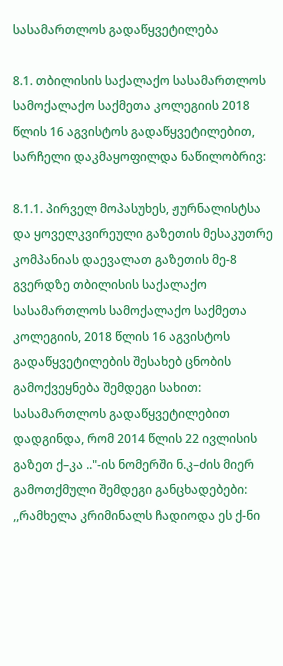სასამართლოს გადაწყვეტილება

8.1. თბილისის საქალაქო სასამართლოს სამოქალაქო საქმეთა კოლეგიის 2018 წლის 16 აგვისტოს გადაწყვეტილებით, სარჩელი დაკმაყოფილდა ნაწილობრივ:

8.1.1. პირველ მოპასუხეს, ჟურნალისტსა და ყოველკვირეული გაზეთის მესაკუთრე კომპანიას დაევალათ გაზეთის მე-8 გვერდზე თბილისის საქალაქო სასამართლოს სამოქალაქო საქმეთა კოლეგიის, 2018 წლის 16 აგვისტოს გადაწყვეტილების შესახებ ცნობის გამოქვეყნება შემდეგი სახით: სასამართლოს გადაწყვეტილებით დადგინდა, რომ 2014 წლის 22 ივლისის გაზეთ ქ–კა .."-ის ნომერში ნ.კ–ძის მიერ გამოთქმული შემდეგი განცხადებები: ,,რამხელა კრიმინალს ჩადიოდა ეს ქ-ნი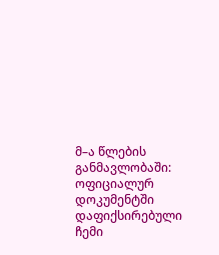მ–ა წლების განმავლობაში: ოფიციალურ დოკუმენტში დაფიქსირებული ჩემი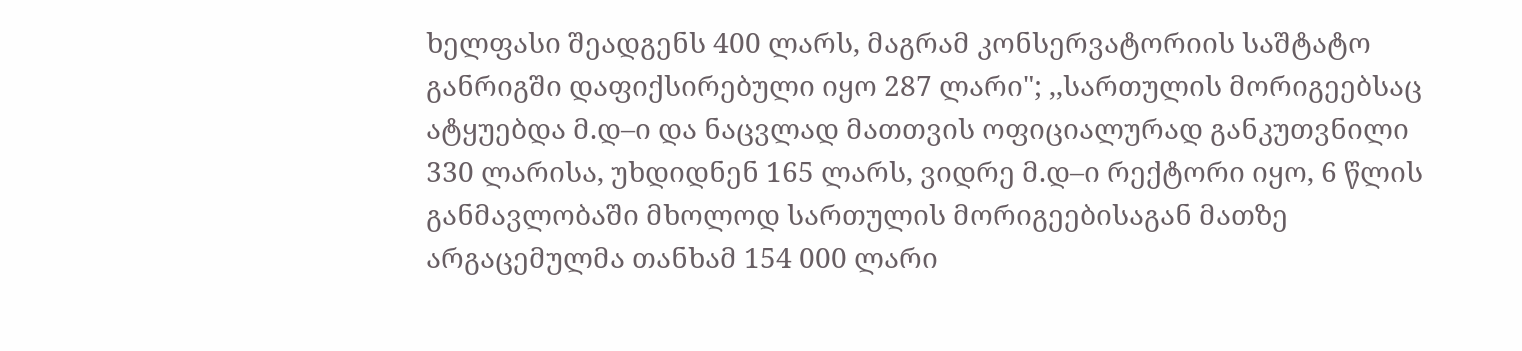ხელფასი შეადგენს 400 ლარს, მაგრამ კონსერვატორიის საშტატო განრიგში დაფიქსირებული იყო 287 ლარი"; ,,სართულის მორიგეებსაც ატყუებდა მ.დ–ი და ნაცვლად მათთვის ოფიციალურად განკუთვნილი 330 ლარისა, უხდიდნენ 165 ლარს, ვიდრე მ.დ–ი რექტორი იყო, 6 წლის განმავლობაში მხოლოდ სართულის მორიგეებისაგან მათზე არგაცემულმა თანხამ 154 000 ლარი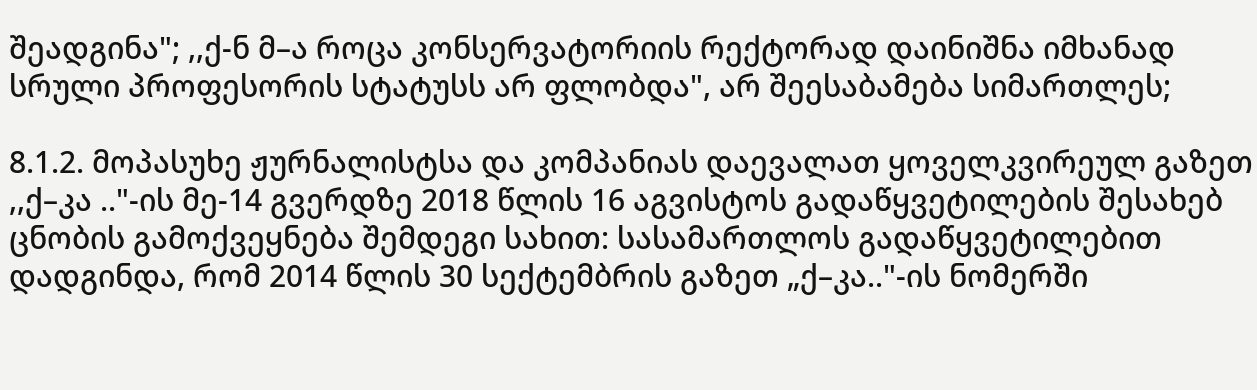შეადგინა"; ,,ქ-ნ მ–ა როცა კონსერვატორიის რექტორად დაინიშნა იმხანად სრული პროფესორის სტატუსს არ ფლობდა", არ შეესაბამება სიმართლეს;

8.1.2. მოპასუხე ჟურნალისტსა და კომპანიას დაევალათ ყოველკვირეულ გაზეთ ,,ქ–კა .."-ის მე-14 გვერდზე 2018 წლის 16 აგვისტოს გადაწყვეტილების შესახებ ცნობის გამოქვეყნება შემდეგი სახით: სასამართლოს გადაწყვეტილებით დადგინდა, რომ 2014 წლის 30 სექტემბრის გაზეთ „ქ–კა.."-ის ნომერში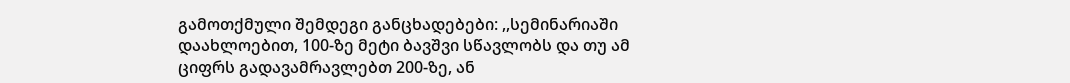გამოთქმული შემდეგი განცხადებები: ,,სემინარიაში დაახლოებით, 100-ზე მეტი ბავშვი სწავლობს და თუ ამ ციფრს გადავამრავლებთ 200-ზე, ან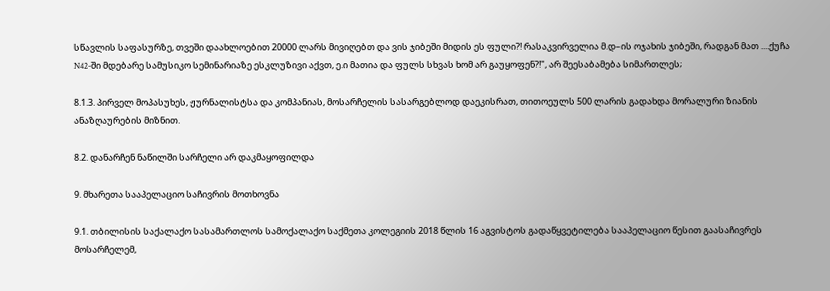სწავლის საფასურზე, თვეში დაახლოებით 20000 ლარს მივიღებთ და ვის ჯიბეში მიდის ეს ფული?! რასაკვირველია მ.დ–ის ოჯახის ჯიბეში, რადგან მათ ....ქუჩა N42-ში მდებარე სამუსიკო სემინარიაზე ესკლუზივი აქვთ, ე.ი მათია და ფულს სხვას ხომ არ გაუყოფენ?!", არ შეესაბამება სიმართლეს;

8.1.3. პირველ მოპასუხეს, ჟურნალისტსა და კომპანიას, მოსარჩელის სასარგებლოდ დაეკისრათ, თითოეულს 500 ლარის გადახდა მორალური ზიანის ანაზღაურების მიზნით.

8.2. დანარჩენ ნაწილში სარჩელი არ დაკმაყოფილდა

9. მხარეთა სააპელაციო საჩივრის მოთხოვნა

9.1. თბილისის საქალაქო სასამართლოს სამოქალაქო საქმეთა კოლეგიის 2018 წლის 16 აგვისტოს გადაწყვეტილება სააპელაციო წესით გაასაჩივრეს მოსარჩელემ,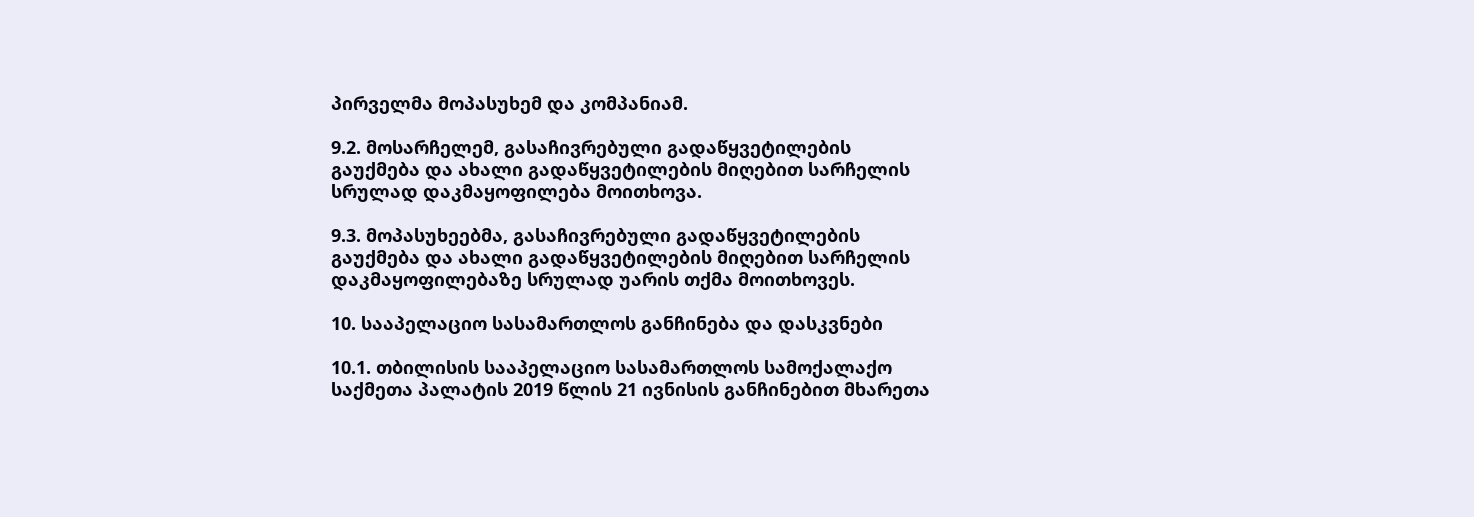პირველმა მოპასუხემ და კომპანიამ.

9.2. მოსარჩელემ, გასაჩივრებული გადაწყვეტილების გაუქმება და ახალი გადაწყვეტილების მიღებით სარჩელის სრულად დაკმაყოფილება მოითხოვა.

9.3. მოპასუხეებმა, გასაჩივრებული გადაწყვეტილების გაუქმება და ახალი გადაწყვეტილების მიღებით სარჩელის დაკმაყოფილებაზე სრულად უარის თქმა მოითხოვეს.

10. სააპელაციო სასამართლოს განჩინება და დასკვნები

10.1. თბილისის სააპელაციო სასამართლოს სამოქალაქო საქმეთა პალატის 2019 წლის 21 ივნისის განჩინებით მხარეთა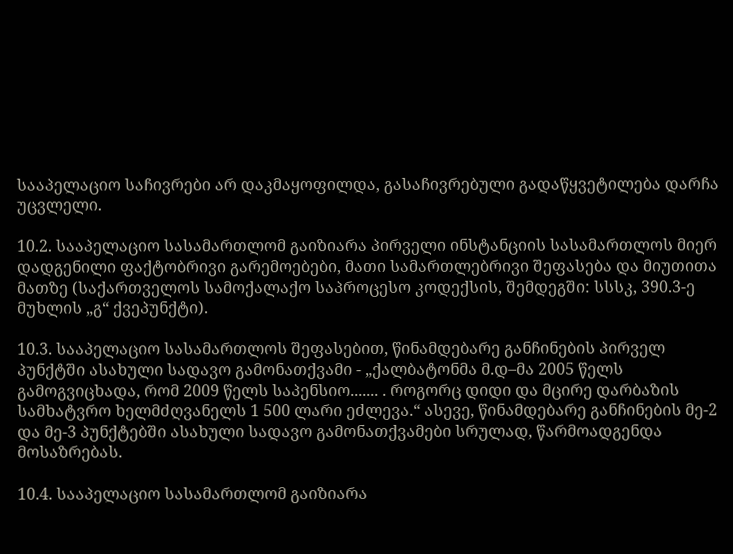სააპელაციო საჩივრები არ დაკმაყოფილდა, გასაჩივრებული გადაწყვეტილება დარჩა უცვლელი.

10.2. სააპელაციო სასამართლომ გაიზიარა პირველი ინსტანციის სასამართლოს მიერ დადგენილი ფაქტობრივი გარემოებები, მათი სამართლებრივი შეფასება და მიუთითა მათზე (საქართველოს სამოქალაქო საპროცესო კოდექსის, შემდეგში: სსსკ, 390.3-ე მუხლის „გ“ ქვეპუნქტი).

10.3. სააპელაციო სასამართლოს შეფასებით, წინამდებარე განჩინების პირველ პუნქტში ასახული სადავო გამონათქვამი - „ქალბატონმა მ.დ–მა 2005 წელს გამოგვიცხადა, რომ 2009 წელს საპენსიო....... . როგორც დიდი და მცირე დარბაზის სამხატვრო ხელმძღვანელს 1 500 ლარი ეძლევა.“ ასევე, წინამდებარე განჩინების მე-2 და მე-3 პუნქტებში ასახული სადავო გამონათქვამები სრულად, წარმოადგენდა მოსაზრებას.

10.4. სააპელაციო სასამართლომ გაიზიარა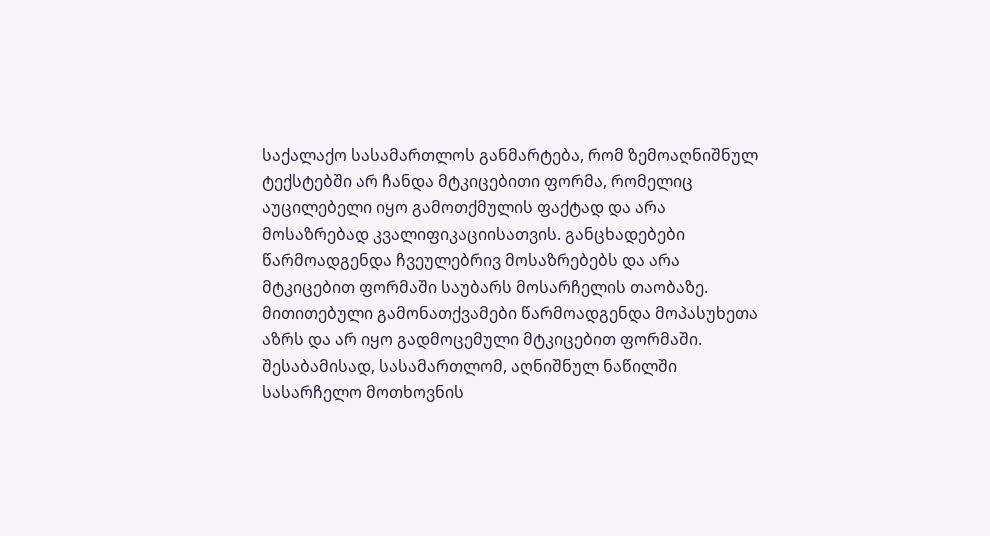საქალაქო სასამართლოს განმარტება, რომ ზემოაღნიშნულ ტექსტებში არ ჩანდა მტკიცებითი ფორმა, რომელიც აუცილებელი იყო გამოთქმულის ფაქტად და არა მოსაზრებად კვალიფიკაციისათვის. განცხადებები წარმოადგენდა ჩვეულებრივ მოსაზრებებს და არა მტკიცებით ფორმაში საუბარს მოსარჩელის თაობაზე. მითითებული გამონათქვამები წარმოადგენდა მოპასუხეთა აზრს და არ იყო გადმოცემული მტკიცებით ფორმაში. შესაბამისად, სასამართლომ, აღნიშნულ ნაწილში სასარჩელო მოთხოვნის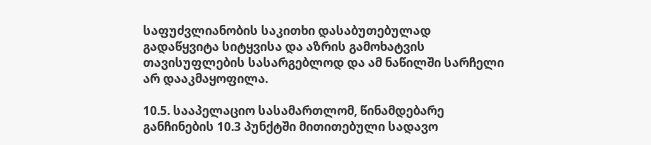საფუძვლიანობის საკითხი დასაბუთებულად გადაწყვიტა სიტყვისა და აზრის გამოხატვის თავისუფლების სასარგებლოდ და ამ ნაწილში სარჩელი არ დააკმაყოფილა.

10.5. სააპელაციო სასამართლომ, წინამდებარე განჩინების 10.3 პუნქტში მითითებული სადავო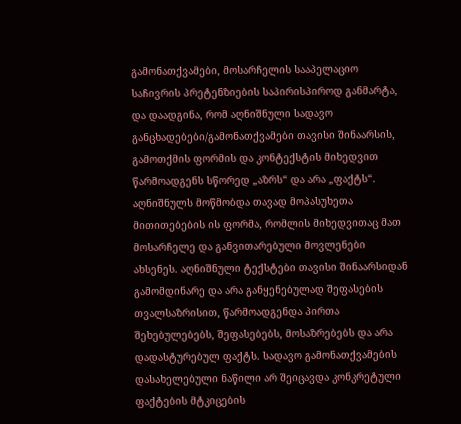გამონათქვამები, მოსარჩელის სააპელაციო საჩივრის პრეტენზიების საპირისპიროდ განმარტა, და დაადგინა, რომ აღნიშნული სადავო განცხადებები/გამონათქვამები თავისი შინაარსის, გამოთქმის ფორმის და კონტექსტის მიხედვით წარმოადგენს სწორედ „აზრს“ და არა „ფაქტს“. აღნიშნულს მოწმობდა თავად მოპასუხეთა მითითებების ის ფორმა, რომლის მიხედვითაც მათ მოსარჩელე და განვითარებული მოვლენები ახსენეს. აღნიშნული ტექსტები თავისი შინაარსიდან გამომდინარე და არა განყენებულად შეფასების თვალსაზრისით, წარმოადგენდა პირთა შეხებულებებს, შეფასებებს, მოსაზრებებს და არა დადასტურებულ ფაქტს. სადავო გამონათქვამების დასახელებული ნაწილი არ შეიცავდა კონკრეტული ფაქტების მტკიცების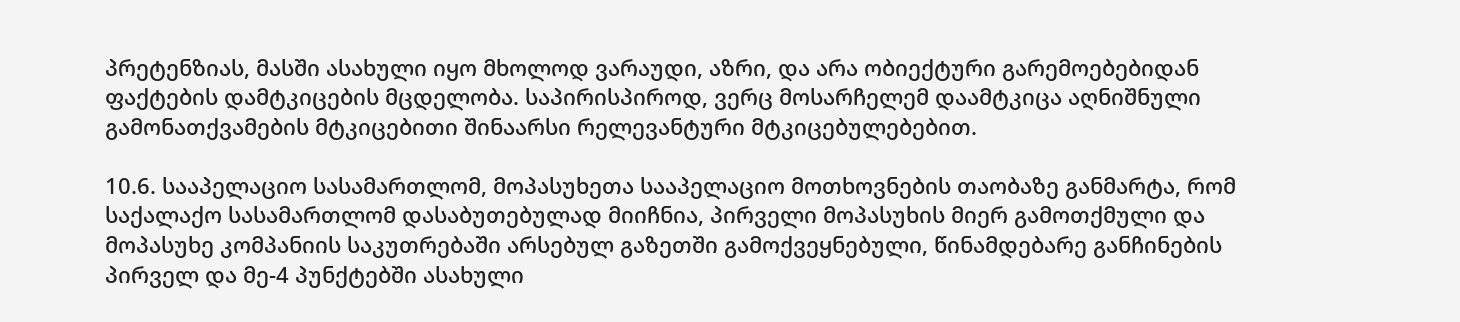პრეტენზიას, მასში ასახული იყო მხოლოდ ვარაუდი, აზრი, და არა ობიექტური გარემოებებიდან ფაქტების დამტკიცების მცდელობა. საპირისპიროდ, ვერც მოსარჩელემ დაამტკიცა აღნიშნული გამონათქვამების მტკიცებითი შინაარსი რელევანტური მტკიცებულებებით.

10.6. სააპელაციო სასამართლომ, მოპასუხეთა სააპელაციო მოთხოვნების თაობაზე განმარტა, რომ საქალაქო სასამართლომ დასაბუთებულად მიიჩნია, პირველი მოპასუხის მიერ გამოთქმული და მოპასუხე კომპანიის საკუთრებაში არსებულ გაზეთში გამოქვეყნებული, წინამდებარე განჩინების პირველ და მე-4 პუნქტებში ასახული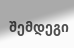შემდეგი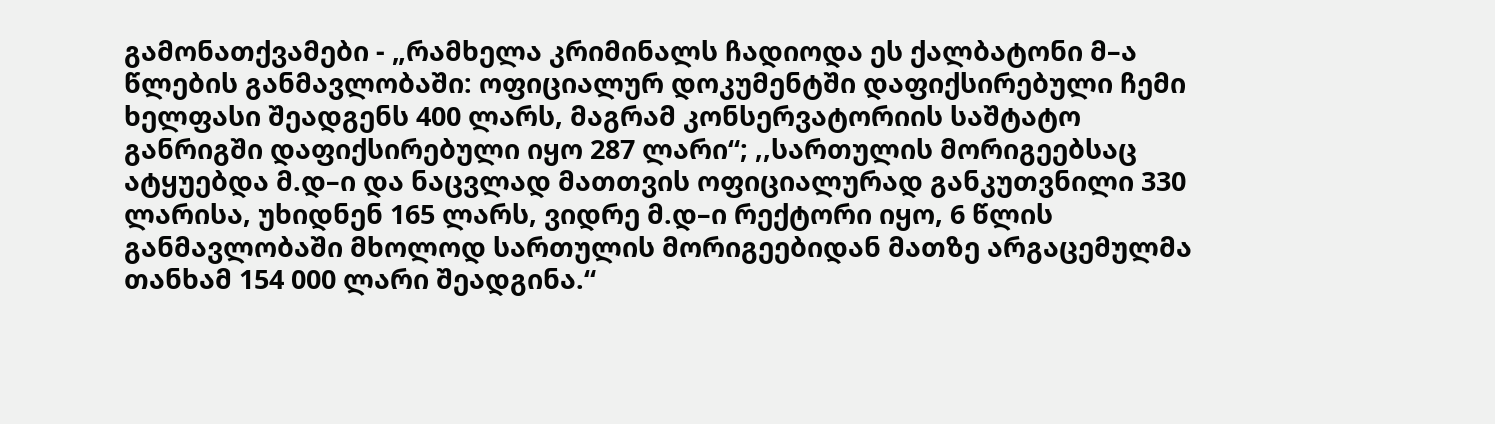გამონათქვამები - „რამხელა კრიმინალს ჩადიოდა ეს ქალბატონი მ–ა წლების განმავლობაში: ოფიციალურ დოკუმენტში დაფიქსირებული ჩემი ხელფასი შეადგენს 400 ლარს, მაგრამ კონსერვატორიის საშტატო განრიგში დაფიქსირებული იყო 287 ლარი“; ,,სართულის მორიგეებსაც ატყუებდა მ.დ–ი და ნაცვლად მათთვის ოფიციალურად განკუთვნილი 330 ლარისა, უხიდნენ 165 ლარს, ვიდრე მ.დ–ი რექტორი იყო, 6 წლის განმავლობაში მხოლოდ სართულის მორიგეებიდან მათზე არგაცემულმა თანხამ 154 000 ლარი შეადგინა.“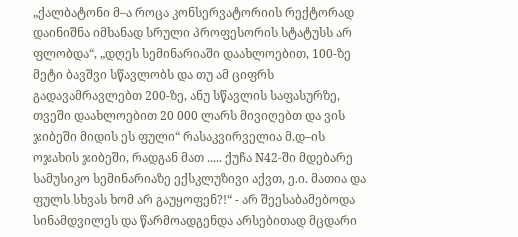„ქალბატონი მ–ა როცა კონსერვატორიის რექტორად დაინიშნა იმხანად სრული პროფესორის სტატუსს არ ფლობდა“, „დღეს სემინარიაში დაახლოებით, 100-ზე მეტი ბავშვი სწავლობს და თუ ამ ციფრს გადავამრავლებთ 200-ზე, ანუ სწავლის საფასურზე, თვეში დაახლოებით 20 000 ლარს მივიღებთ და ვის ჯიბეში მიდის ეს ფული“ რასაკვირველია მ.დ–ის ოჯახის ჯიბეში, რადგან მათ ..... ქუჩა N42-ში მდებარე სამუსიკო სემინარიაზე ექსკლუზივი აქვთ, ე.ი. მათია და ფულს სხვას ხომ არ გაუყოფენ?!“ - არ შეესაბამებოდა სინამდვილეს და წარმოადგენდა არსებითად მცდარი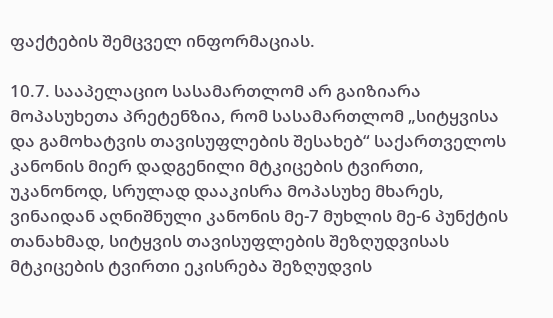ფაქტების შემცველ ინფორმაციას.

10.7. სააპელაციო სასამართლომ არ გაიზიარა მოპასუხეთა პრეტენზია, რომ სასამართლომ „სიტყვისა და გამოხატვის თავისუფლების შესახებ“ საქართველოს კანონის მიერ დადგენილი მტკიცების ტვირთი, უკანონოდ, სრულად დააკისრა მოპასუხე მხარეს, ვინაიდან აღნიშნული კანონის მე-7 მუხლის მე-6 პუნქტის თანახმად, სიტყვის თავისუფლების შეზღუდვისას მტკიცების ტვირთი ეკისრება შეზღუდვის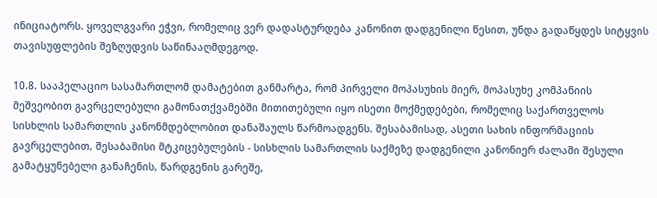ინიციატორს. ყოველგვარი ეჭვი, რომელიც ვერ დადასტურდება კანონით დადგენილი წესით, უნდა გადაწყდეს სიტყვის თავისუფლების შეზღუდვის საწინააღმდეგოდ.

10.8. სააპელაციო სასამართლომ დამატებით განმარტა, რომ პირველი მოპასუხის მიერ, მოპასუხე კომპანიის მეშვეობით გავრცელებული გამონათქვამებში მითითებული იყო ისეთი მოქმედებები, რომელიც საქართველოს სისხლის სამართლის კანონმდებლობით დანაშაულს წარმოადგენს. შესაბამისად, ასეთი სახის ინფორმაციის გავრცელებით, შესაბამისი მტკიცებულების - სისხლის სამართლის საქმეზე დადგენილი კანონიერ ძალაში შესული გამატყუნებელი განაჩენის, წარდგენის გარეშე,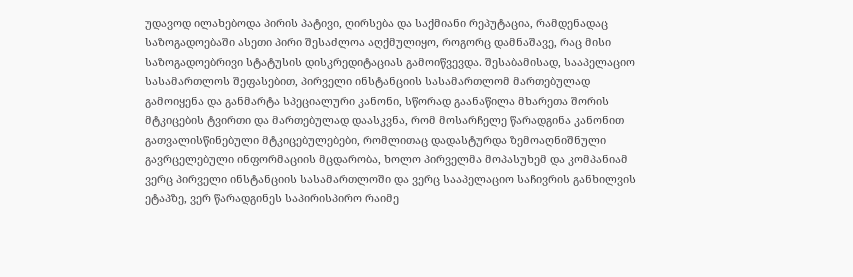უდავოდ ილახებოდა პირის პატივი, ღირსება და საქმიანი რეპუტაცია, რამდენადაც საზოგადოებაში ასეთი პირი შესაძლოა აღქმულიყო, როგორც დამნაშავე, რაც მისი საზოგადოებრივი სტატუსის დისკრედიტაციას გამოიწვევდა. შესაბამისად, სააპელაციო სასამართლოს შეფასებით, პირველი ინსტანციის სასამართლომ მართებულად გამოიყენა და განმარტა სპეციალური კანონი, სწორად გაანაწილა მხარეთა შორის მტკიცების ტვირთი და მართებულად დაასკვნა, რომ მოსარჩელე წარადგინა კანონით გათვალისწინებული მტკიცებულებები, რომლითაც დადასტურდა ზემოაღნიშნული გავრცელებული ინფორმაციის მცდარობა, ხოლო პირველმა მოპასუხემ და კომპანიამ ვერც პირველი ინსტანციის სასამართლოში და ვერც სააპელაციო საჩივრის განხილვის ეტაპზე, ვერ წარადგინეს საპირისპირო რაიმე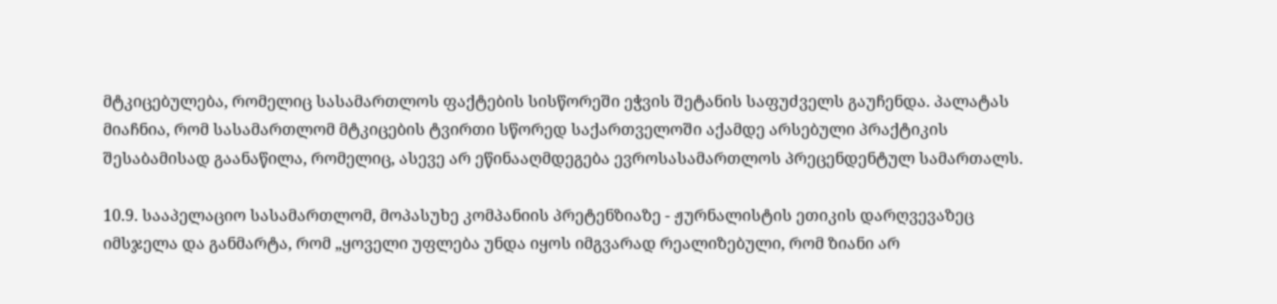მტკიცებულება, რომელიც სასამართლოს ფაქტების სისწორეში ეჭვის შეტანის საფუძველს გაუჩენდა. პალატას მიაჩნია, რომ სასამართლომ მტკიცების ტვირთი სწორედ საქართველოში აქამდე არსებული პრაქტიკის შესაბამისად გაანაწილა, რომელიც, ასევე არ ეწინააღმდეგება ევროსასამართლოს პრეცენდენტულ სამართალს.

10.9. სააპელაციო სასამართლომ, მოპასუხე კომპანიის პრეტენზიაზე - ჟურნალისტის ეთიკის დარღვევაზეც იმსჯელა და განმარტა, რომ „ყოველი უფლება უნდა იყოს იმგვარად რეალიზებული, რომ ზიანი არ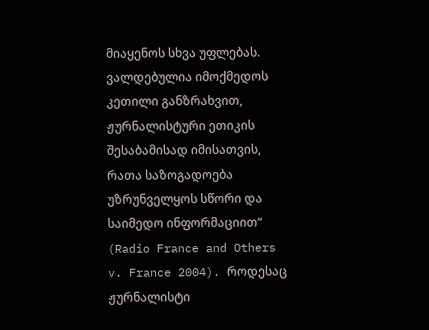მიაყენოს სხვა უფლებას. ვალდებულია იმოქმედოს კეთილი განზრახვით, ჟურნალისტური ეთიკის შესაბამისად იმისათვის, რათა საზოგადოება უზრუნველყოს სწორი და საიმედო ინფორმაციით“ (Radio France and Others v. France 2004). როდესაც ჟურნალისტი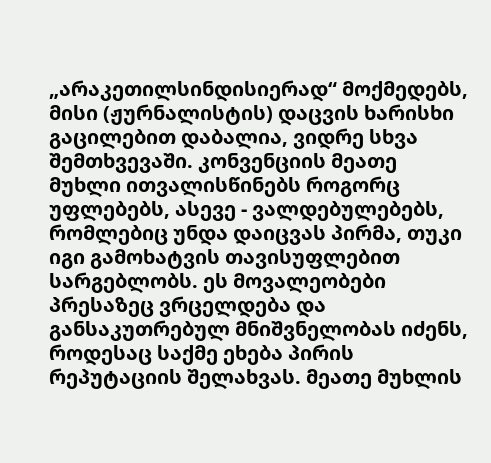„არაკეთილსინდისიერად“ მოქმედებს, მისი (ჟურნალისტის) დაცვის ხარისხი გაცილებით დაბალია, ვიდრე სხვა შემთხვევაში. კონვენციის მეათე მუხლი ითვალისწინებს როგორც უფლებებს, ასევე - ვალდებულებებს, რომლებიც უნდა დაიცვას პირმა, თუკი იგი გამოხატვის თავისუფლებით სარგებლობს. ეს მოვალეობები პრესაზეც ვრცელდება და განსაკუთრებულ მნიშვნელობას იძენს, როდესაც საქმე ეხება პირის რეპუტაციის შელახვას. მეათე მუხლის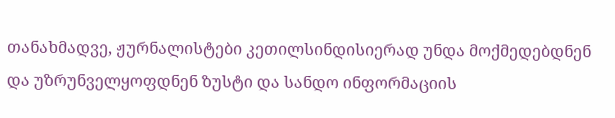თანახმადვე, ჟურნალისტები კეთილსინდისიერად უნდა მოქმედებდნენ და უზრუნველყოფდნენ ზუსტი და სანდო ინფორმაციის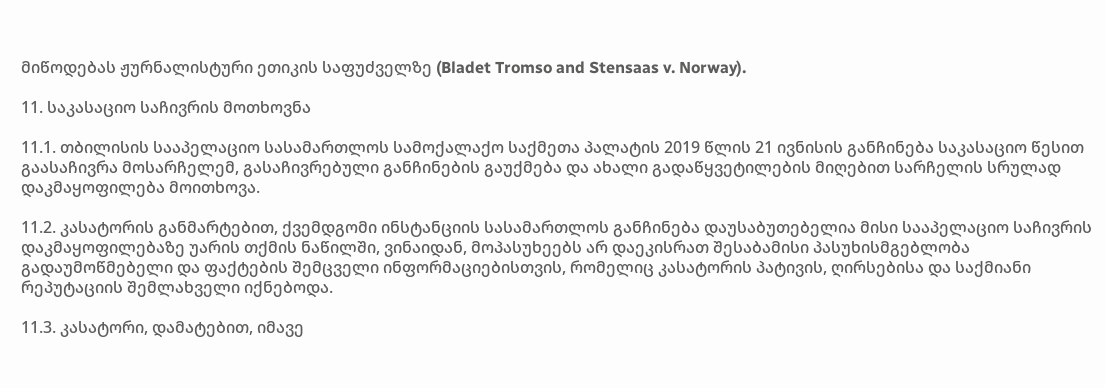მიწოდებას ჟურნალისტური ეთიკის საფუძველზე (Bladet Tromso and Stensaas v. Norway).

11. საკასაციო საჩივრის მოთხოვნა

11.1. თბილისის სააპელაციო სასამართლოს სამოქალაქო საქმეთა პალატის 2019 წლის 21 ივნისის განჩინება საკასაციო წესით გაასაჩივრა მოსარჩელემ, გასაჩივრებული განჩინების გაუქმება და ახალი გადაწყვეტილების მიღებით სარჩელის სრულად დაკმაყოფილება მოითხოვა.

11.2. კასატორის განმარტებით, ქვემდგომი ინსტანციის სასამართლოს განჩინება დაუსაბუთებელია მისი სააპელაციო საჩივრის დაკმაყოფილებაზე უარის თქმის ნაწილში, ვინაიდან, მოპასუხეებს არ დაეკისრათ შესაბამისი პასუხისმგებლობა გადაუმოწმებელი და ფაქტების შემცველი ინფორმაციებისთვის, რომელიც კასატორის პატივის, ღირსებისა და საქმიანი რეპუტაციის შემლახველი იქნებოდა.

11.3. კასატორი, დამატებით, იმავე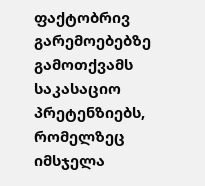ფაქტობრივ გარემოებებზე გამოთქვამს საკასაციო პრეტენზიებს, რომელზეც იმსჯელა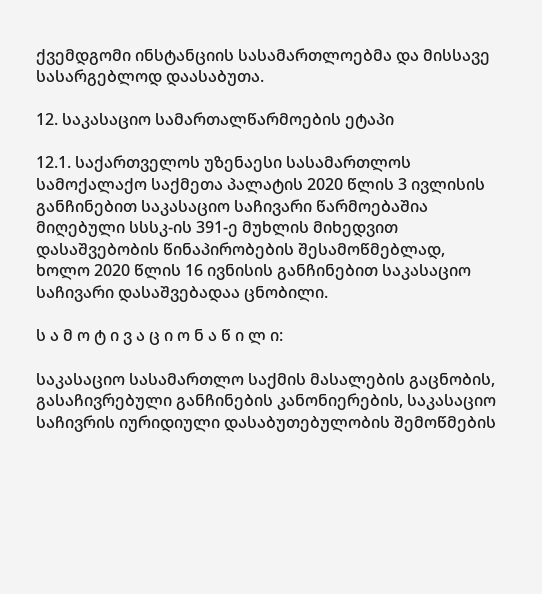ქვემდგომი ინსტანციის სასამართლოებმა და მისსავე სასარგებლოდ დაასაბუთა.

12. საკასაციო სამართალწარმოების ეტაპი

12.1. საქართველოს უზენაესი სასამართლოს სამოქალაქო საქმეთა პალატის 2020 წლის 3 ივლისის განჩინებით საკასაციო საჩივარი წარმოებაშია მიღებული სსსკ-ის 391-ე მუხლის მიხედვით დასაშვებობის წინაპირობების შესამოწმებლად, ხოლო 2020 წლის 16 ივნისის განჩინებით საკასაციო საჩივარი დასაშვებადაა ცნობილი.

ს ა მ ო ტ ი ვ ა ც ი ო ნ ა წ ი ლ ი:

საკასაციო სასამართლო საქმის მასალების გაცნობის, გასაჩივრებული განჩინების კანონიერების, საკასაციო საჩივრის იურიდიული დასაბუთებულობის შემოწმების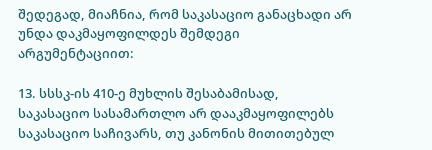შედეგად, მიაჩნია, რომ საკასაციო განაცხადი არ უნდა დაკმაყოფილდეს შემდეგი არგუმენტაციით:

13. სსსკ-ის 410-ე მუხლის შესაბამისად, საკასაციო სასამართლო არ დააკმაყოფილებს საკასაციო საჩივარს, თუ კანონის მითითებულ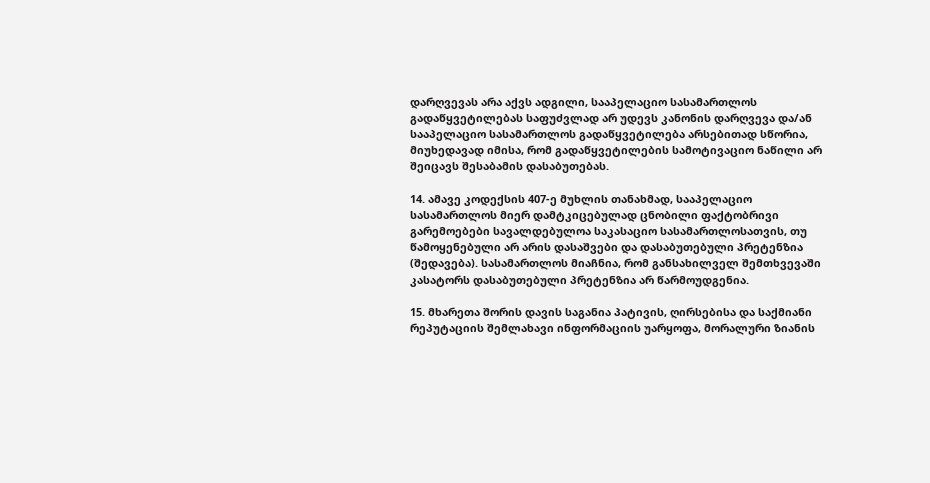დარღვევას არა აქვს ადგილი, სააპელაციო სასამართლოს გადაწყვეტილებას საფუძვლად არ უდევს კანონის დარღვევა და/ან სააპელაციო სასამართლოს გადაწყვეტილება არსებითად სწორია, მიუხედავად იმისა, რომ გადაწყვეტილების სამოტივაციო ნაწილი არ შეიცავს შესაბამის დასაბუთებას.

14. ამავე კოდექსის 407-ე მუხლის თანახმად, სააპელაციო სასამართლოს მიერ დამტკიცებულად ცნობილი ფაქტობრივი გარემოებები სავალდებულოა საკასაციო სასამართლოსათვის, თუ წამოყენებული არ არის დასაშვები და დასაბუთებული პრეტენზია (შედავება). სასამართლოს მიაჩნია, რომ განსახილველ შემთხვევაში კასატორს დასაბუთებული პრეტენზია არ წარმოუდგენია.

15. მხარეთა შორის დავის საგანია პატივის, ღირსებისა და საქმიანი რეპუტაციის შემლახავი ინფორმაციის უარყოფა, მორალური ზიანის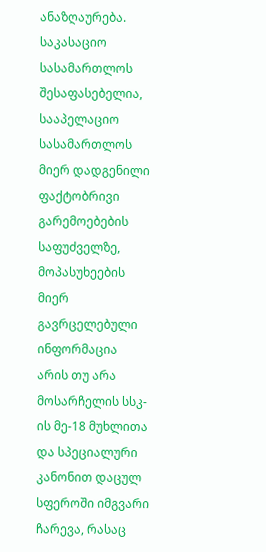ანაზღაურება. საკასაციო სასამართლოს შესაფასებელია, სააპელაციო სასამართლოს მიერ დადგენილი ფაქტობრივი გარემოებების საფუძველზე, მოპასუხეების მიერ გავრცელებული ინფორმაცია არის თუ არა მოსარჩელის სსკ-ის მე-18 მუხლითა და სპეციალური კანონით დაცულ სფეროში იმგვარი ჩარევა, რასაც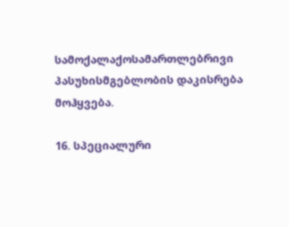სამოქალაქოსამართლებრივი პასუხისმგებლობის დაკისრება მოჰყვება.

16. სპეციალური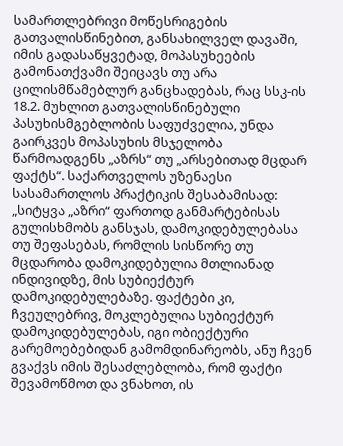სამართლებრივი მოწესრიგების გათვალისწინებით, განსახილველ დავაში, იმის გადასაწყვეტად, მოპასუხეების გამონათქვამი შეიცავს თუ არა ცილისმწამებლურ განცხადებას, რაც სსკ-ის 18.2. მუხლით გათვალისწინებული პასუხისმგებლობის საფუძველია, უნდა გაირკვეს მოპასუხის მსჯელობა წარმოადგენს „აზრს“ თუ „არსებითად მცდარ ფაქტს“. საქართველოს უზენაესი სასამართლოს პრაქტიკის შესაბამისად: „სიტყვა „აზრი“ ფართოდ განმარტებისას გულისხმობს განსჯას, დამოკიდებულებასა თუ შეფასებას, რომლის სისწორე თუ მცდარობა დამოკიდებულია მთლიანად ინდივიდზე, მის სუბიექტურ დამოკიდებულებაზე. ფაქტები კი, ჩვეულებრივ, მოკლებულია სუბიექტურ დამოკიდებულებას, იგი ობიექტური გარემოებებიდან გამომდინარეობს, ანუ ჩვენ გვაქვს იმის შესაძლებლობა, რომ ფაქტი შევამოწმოთ და ვნახოთ, ის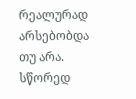რეალურად არსებობდა თუ არა. სწორედ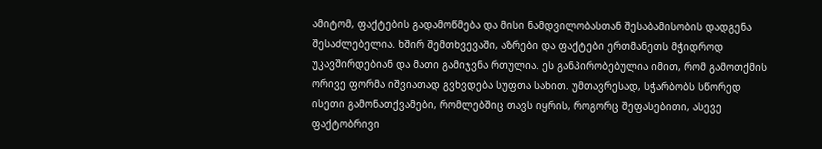ამიტომ, ფაქტების გადამოწმება და მისი ნამდვილობასთან შესაბამისობის დადგენა შესაძლებელია. ხშირ შემთხვევაში, აზრები და ფაქტები ერთმანეთს მჭიდროდ უკავშირდებიან და მათი გამიჯვნა რთულია. ეს განპირობებულია იმით, რომ გამოთქმის ორივე ფორმა იშვიათად გვხვდება სუფთა სახით. უმთავრესად, სჭარბობს სწორედ ისეთი გამონათქვამები, რომლებშიც თავს იყრის, როგორც შეფასებითი, ასევე ფაქტობრივი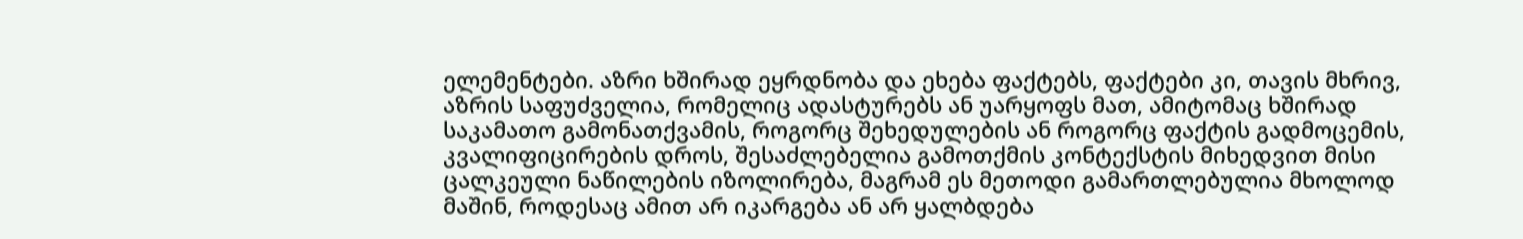ელემენტები. აზრი ხშირად ეყრდნობა და ეხება ფაქტებს, ფაქტები კი, თავის მხრივ, აზრის საფუძველია, რომელიც ადასტურებს ან უარყოფს მათ, ამიტომაც ხშირად საკამათო გამონათქვამის, როგორც შეხედულების ან როგორც ფაქტის გადმოცემის, კვალიფიცირების დროს, შესაძლებელია გამოთქმის კონტექსტის მიხედვით მისი ცალკეული ნაწილების იზოლირება, მაგრამ ეს მეთოდი გამართლებულია მხოლოდ მაშინ, როდესაც ამით არ იკარგება ან არ ყალბდება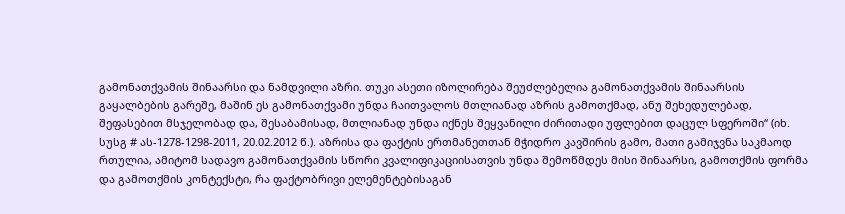გამონათქვამის შინაარსი და ნამდვილი აზრი. თუკი ასეთი იზოლირება შეუძლებელია გამონათქვამის შინაარსის გაყალბების გარეშე, მაშინ ეს გამონათქვამი უნდა ჩაითვალოს მთლიანად აზრის გამოთქმად, ანუ შეხედულებად, შეფასებით მსჯელობად და, შესაბამისად, მთლიანად უნდა იქნეს შეყვანილი ძირითადი უფლებით დაცულ სფეროში“ (იხ. სუსგ # ას-1278-1298-2011, 20.02.2012 წ.). აზრისა და ფაქტის ერთმანეთთან მჭიდრო კავშირის გამო, მათი გამიჯვნა საკმაოდ რთულია, ამიტომ სადავო გამონათქვამის სწორი კვალიფიკაციისათვის უნდა შემოწმდეს მისი შინაარსი, გამოთქმის ფორმა და გამოთქმის კონტექსტი, რა ფაქტობრივი ელემენტებისაგან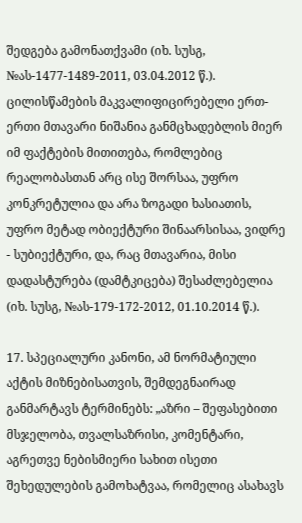შედგება გამონათქვამი (იხ. სუსგ, №ას-1477-1489-2011, 03.04.2012 წ.). ცილისწამების მაკვალიფიცირებელი ერთ-ერთი მთავარი ნიშანია განმცხადებლის მიერ იმ ფაქტების მითითება, რომლებიც რეალობასთან არც ისე შორსაა, უფრო კონკრეტულია და არა ზოგადი ხასიათის, უფრო მეტად ობიექტური შინაარსისაა, ვიდრე - სუბიექტური, და, რაც მთავარია, მისი დადასტურება (დამტკიცება) შესაძლებელია (იხ. სუსგ, №ას-179-172-2012, 01.10.2014 წ.).

17. სპეციალური კანონი, ამ ნორმატიული აქტის მიზნებისათვის, შემდეგნაირად განმარტავს ტერმინებს: „აზრი – შეფასებითი მსჯელობა, თვალსაზრისი, კომენტარი, აგრეთვე ნებისმიერი სახით ისეთი შეხედულების გამოხატვაა, რომელიც ასახავს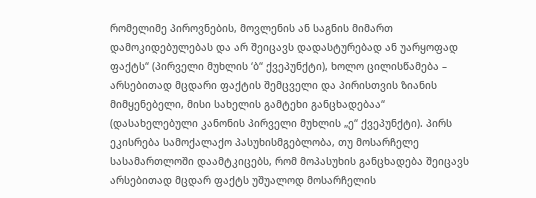რომელიმე პიროვნების, მოვლენის ან საგნის მიმართ დამოკიდებულებას და არ შეიცავს დადასტურებად ან უარყოფად ფაქტს“ (პირველი მუხლის ‘ბ“ ქვეპუნქტი), ხოლო ცილისწამება – არსებითად მცდარი ფაქტის შემცველი და პირისთვის ზიანის მიმყენებელი, მისი სახელის გამტეხი განცხადებაა“ (დასახელებული კანონის პირველი მუხლის „ე“ ქვეპუნქტი). პირს ეკისრება სამოქალაქო პასუხისმგებლობა, თუ მოსარჩელე სასამართლოში დაამტკიცებს, რომ მოპასუხის განცხადება შეიცავს არსებითად მცდარ ფაქტს უშუალოდ მოსარჩელის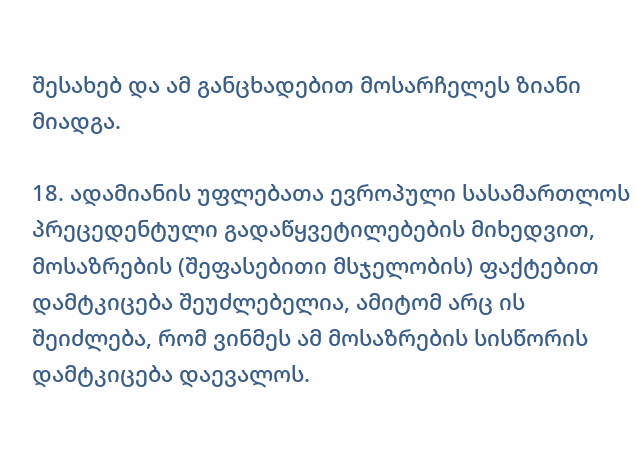შესახებ და ამ განცხადებით მოსარჩელეს ზიანი მიადგა.

18. ადამიანის უფლებათა ევროპული სასამართლოს პრეცედენტული გადაწყვეტილებების მიხედვით, მოსაზრების (შეფასებითი მსჯელობის) ფაქტებით დამტკიცება შეუძლებელია, ამიტომ არც ის შეიძლება, რომ ვინმეს ამ მოსაზრების სისწორის დამტკიცება დაევალოს.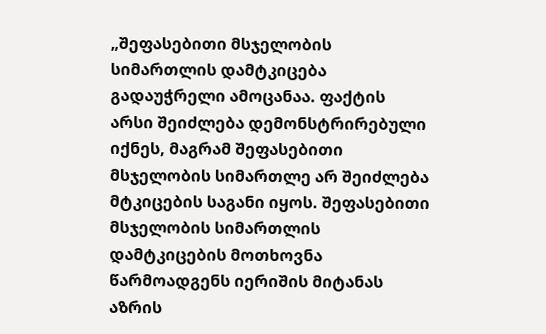„შეფასებითი მსჯელობის სიმართლის დამტკიცება გადაუჭრელი ამოცანაა. ფაქტის არსი შეიძლება დემონსტრირებული იქნეს, მაგრამ შეფასებითი მსჯელობის სიმართლე არ შეიძლება მტკიცების საგანი იყოს. შეფასებითი მსჯელობის სიმართლის დამტკიცების მოთხოვნა წარმოადგენს იერიშის მიტანას აზრის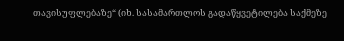თავისუფლებაზე“ (იხ. სასამართლოს გადაწყვეტილება საქმეზე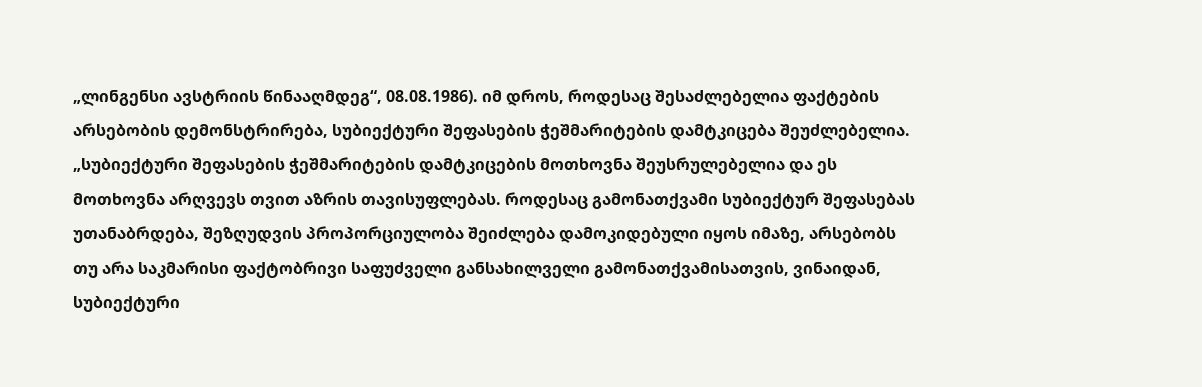„ლინგენსი ავსტრიის წინააღმდეგ“, 08.08.1986). იმ დროს, როდესაც შესაძლებელია ფაქტების არსებობის დემონსტრირება, სუბიექტური შეფასების ჭეშმარიტების დამტკიცება შეუძლებელია. „სუბიექტური შეფასების ჭეშმარიტების დამტკიცების მოთხოვნა შეუსრულებელია და ეს მოთხოვნა არღვევს თვით აზრის თავისუფლებას. როდესაც გამონათქვამი სუბიექტურ შეფასებას უთანაბრდება, შეზღუდვის პროპორციულობა შეიძლება დამოკიდებული იყოს იმაზე, არსებობს თუ არა საკმარისი ფაქტობრივი საფუძველი განსახილველი გამონათქვამისათვის, ვინაიდან, სუბიექტური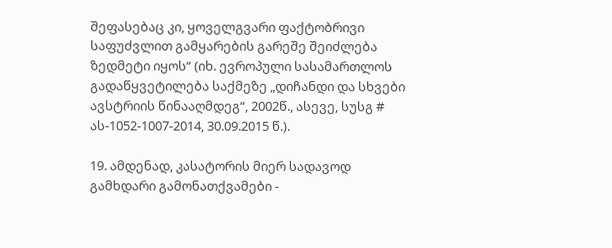შეფასებაც კი, ყოველგვარი ფაქტობრივი საფუძვლით გამყარების გარეშე შეიძლება ზედმეტი იყოს“ (იხ. ევროპული სასამართლოს გადაწყვეტილება საქმეზე „დიჩანდი და სხვები ავსტრიის წინააღმდეგ“, 2002წ., ასევე, სუსგ # ას-1052-1007-2014, 30.09.2015 წ.).

19. ამდენად, კასატორის მიერ სადავოდ გამხდარი გამონათქვამები -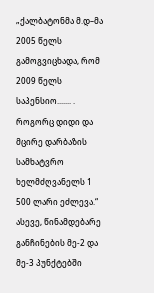„ქალბატონმა მ.დ–მა 2005 წელს გამოგვიცხადა, რომ 2009 წელს საპენსიო....... . როგორც დიდი და მცირე დარბაზის სამხატვრო ხელმძღვანელს 1 500 ლარი ეძლევა.“ ასევე, წინამდებარე განჩინების მე-2 და მე-3 პუნქტებში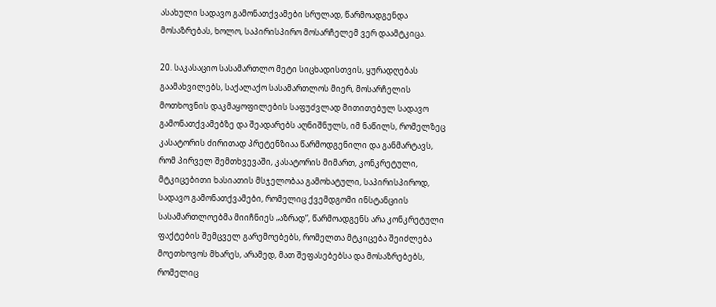ასახული სადავო გამონათქვამები სრულად, წარმოადგენდა მოსაზრებას, ხოლო, საპირისპირო მოსარჩელემ ვერ დაამტკიცა.

20. საკასაციო სასამართლო მეტი სიცხადისთვის, ყურადღებას გაამახვილებს, საქალაქო სასამართლოს მიერ, მოსარჩელის მოთხოვნის დაკმაყოფილების საფუძვლად მითითებულ სადავო გამონათქვამებზე და შეადარებს აღნიშნულს, იმ ნაწილს, რომელზეც კასატორის ძირითად პრეტენზიაა წარმოდგენილი და განმარტავს, რომ პირველ შემთხვევაში, კასატორის მიმართ, კონკრეტული, მტკიცებითი ხასიათის მსჯელობაა გამოხატული, საპირისპიროდ, სადავო გამონათქვამები, რომელიც ქვემდგომი ინსტანციის სასამართლოებმა მიიჩნიეს „აზრად“, წარმოადგენს არა კონკრეტული ფაქტების შემცველ გარემოებებს, რომელთა მტკიცება შეიძლება მოეთხოვოს მხარეს, არამედ, მათ შეფასებებსა და მოსაზრებებს, რომელიც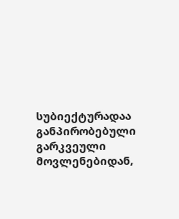სუბიექტურადაა განპირობებული გარკვეული მოვლენებიდან,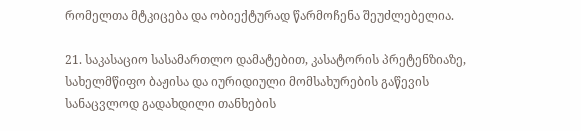რომელთა მტკიცება და ობიექტურად წარმოჩენა შეუძლებელია.

21. საკასაციო სასამართლო დამატებით, კასატორის პრეტენზიაზე, სახელმწიფო ბაჟისა და იურიდიული მომსახურების გაწევის სანაცვლოდ გადახდილი თანხების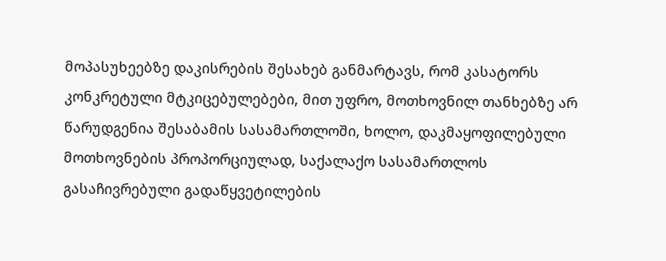მოპასუხეებზე დაკისრების შესახებ განმარტავს, რომ კასატორს კონკრეტული მტკიცებულებები, მით უფრო, მოთხოვნილ თანხებზე არ წარუდგენია შესაბამის სასამართლოში, ხოლო, დაკმაყოფილებული მოთხოვნების პროპორციულად, საქალაქო სასამართლოს გასაჩივრებული გადაწყვეტილების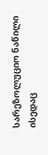სარეზოლუციო ნაწილი ისედაც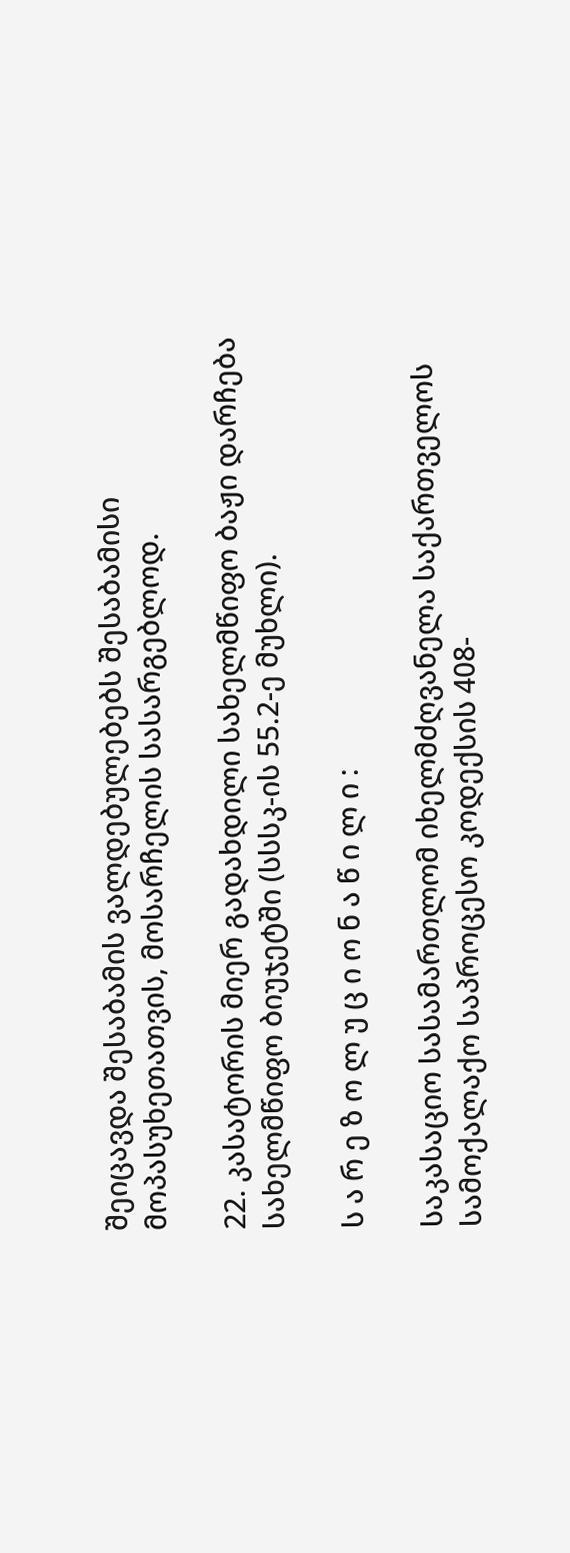შეიცავდა შესაბამის ვალდებულებებს შესაბამისი მოპასუხეთათვის, მოსარჩელის სასარგებლოდ.

22. კასატორის მიერ გადახდილი სახელმწიფო ბაჟი დარჩება სახელმწიფო ბიუჯეტში (სსსკ-ის 55.2-ე მუხლი).

ს ა რ ე ზ ო ლ უ ც ი ო ნ ა წ ი ლ ი :

საკასაციო სასამართლომ იხელმძღვანელა საქართველოს სამოქალაქო საპროცესო კოდექსის 408-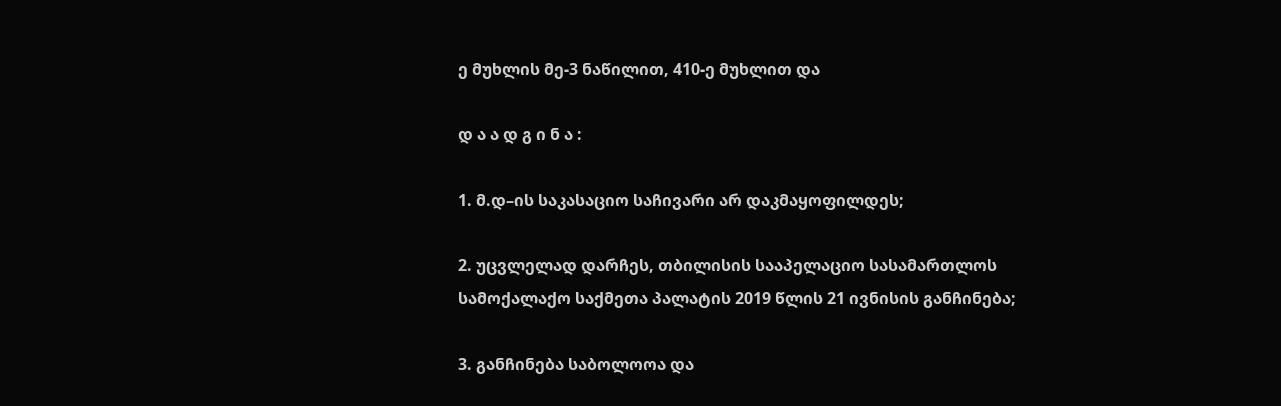ე მუხლის მე-3 ნაწილით, 410-ე მუხლით და

დ ა ა დ გ ი ნ ა :

1. მ.დ–ის საკასაციო საჩივარი არ დაკმაყოფილდეს;

2. უცვლელად დარჩეს, თბილისის სააპელაციო სასამართლოს სამოქალაქო საქმეთა პალატის 2019 წლის 21 ივნისის განჩინება;

3. განჩინება საბოლოოა და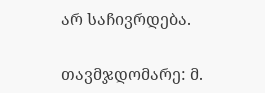არ საჩივრდება.

თავმჯდომარე: მ.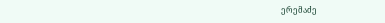ერემაძე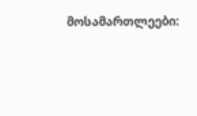მოსამართლეები: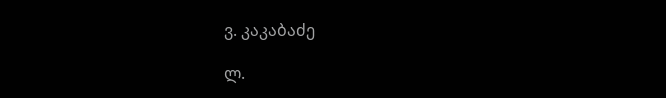ვ. კაკაბაძე

ლ.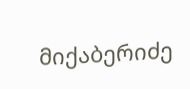მიქაბერიძე